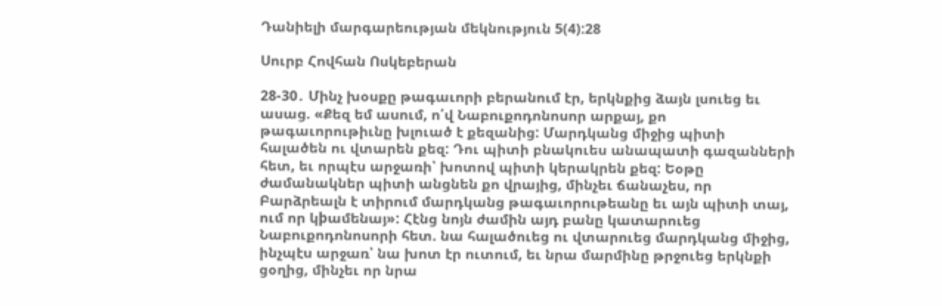Դանիելի մարգարեության մեկնություն 5(4):28

Սուրբ Հովհան Ոսկեբերան

28-30․ Մինչ խօսքը թագաւորի բերանում էր, երկնքից ձայն լսուեց եւ ասաց. «Քեզ եմ ասում, ո՛վ Նաբուքոդոնոսոր արքայ, քո թագաւորութիւնը խլուած է քեզանից: Մարդկանց միջից պիտի հալածեն ու վտարեն քեզ: Դու պիտի բնակուես անապատի գազանների հետ, եւ որպէս արջառի՝ խոտով պիտի կերակրեն քեզ: Եօթը ժամանակներ պիտի անցնեն քո վրայից, մինչեւ ճանաչես, որ Բարձրեալն է տիրում մարդկանց թագաւորութեանը եւ այն պիտի տայ, ում որ կþամենայ»: Հէնց նոյն ժամին այդ բանը կատարուեց Նաբուքոդոնոսորի հետ. նա հալածուեց ու վտարուեց մարդկանց միջից, ինչպէս արջառ՝ նա խոտ էր ուտում, եւ նրա մարմինը թրջուեց երկնքի ցօղից, մինչեւ որ նրա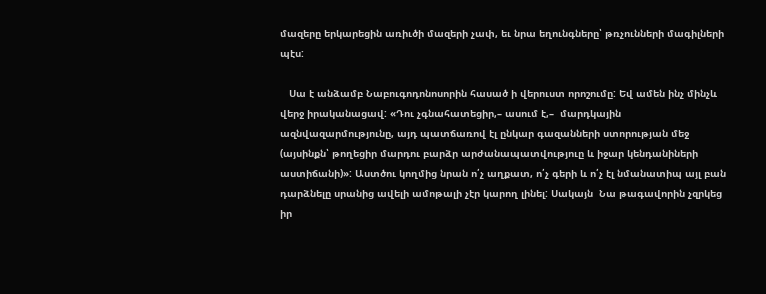մազերը երկարեցին առիւծի մազերի չափ, եւ նրա եղունգները՝ թռչունների մագիլների պէս:

   Սա է անձամբ Նաբուգոդոնոսորին հասած ի վերուստ որոշումը: Եվ ամեն ինչ մինչև վերջ իրականացավ: «Դու չգնահատեցիր,– ասում է,–  մարդկային ազնվազարմությունը, այդ պատճառով էլ ընկար գազանների ստորության մեջ (այսինքն՝ թողեցիր մարդու բարձր արժանապատվություը և իջար կենդանիների աստիճանի)»: Աստծու կողմից նրան ո՛չ աղքատ, ո՛չ գերի և ո՛չ էլ նմանատիպ այլ բան դարձնելը սրանից ավելի ամոթալի չէր կարող լինել: Սակայն  Նա թագավորին չզրկեց իր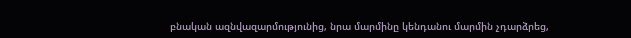բնական ազնվազարմությունից, նրա մարմինը կենդանու մարմին չդարձրեց,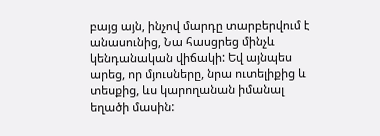բայց այն, ինչով մարդը տարբերվում է անասունից, Նա հասցրեց մինչև կենդանական վիճակի: Եվ այնպես արեց, որ մյուսները, նրա ուտելիքից և տեսքից, ևս կարողանան իմանալ եղածի մասին: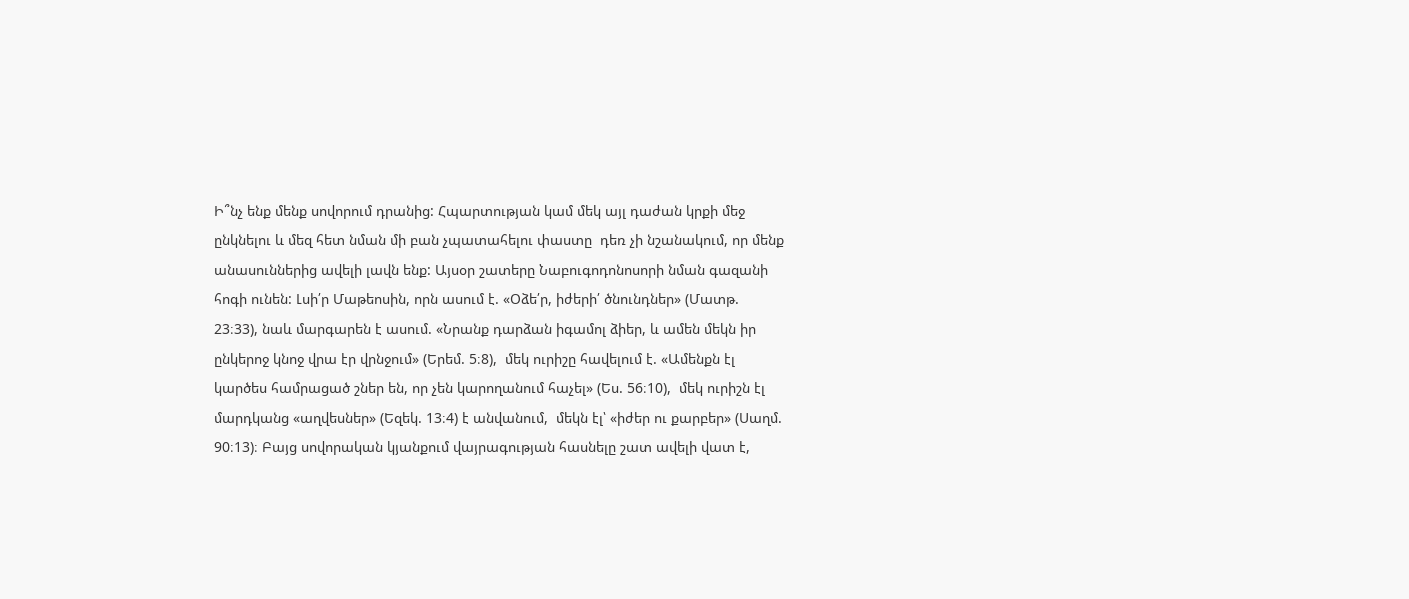Ի՞նչ ենք մենք սովորում դրանից: Հպարտության կամ մեկ այլ դաժան կրքի մեջ ընկնելու և մեզ հետ նման մի բան չպատահելու փաստը  դեռ չի նշանակում, որ մենք անասուններից ավելի լավն ենք: Այսօր շատերը Նաբուգոդոնոսորի նման գազանի հոգի ունեն: Լսի՛ր Մաթեոսին, որն ասում է. «Օձե՛ր, իժերի՛ ծնունդներ» (Մատթ. 23։33), նաև մարգարեն է ասում. «Նրանք դարձան իգամոլ ձիեր, և ամեն մեկն իր ընկերոջ կնոջ վրա էր վրնջում» (Երեմ. 5։8),  մեկ ուրիշը հավելում է. «Ամենքն էլ կարծես համրացած շներ են, որ չեն կարողանում հաչել» (Ես. 56։10),  մեկ ուրիշն էլ մարդկանց «աղվեսներ» (Եզեկ. 13։4) է անվանում,  մեկն էլ՝ «իժեր ու քարբեր» (Սաղմ. 90։13)։ Բայց սովորական կյանքում վայրագության հասնելը շատ ավելի վատ է,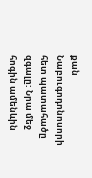քան Նաբուգոդոնոսորի հետ պատահածը զգալը: Նրա մեջ հոգին ամենևին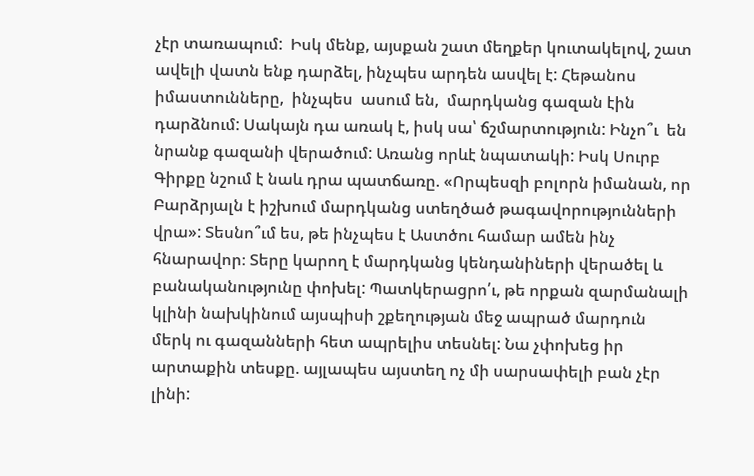չէր տառապում:  Իսկ մենք, այսքան շատ մեղքեր կուտակելով, շատ ավելի վատն ենք դարձել, ինչպես արդեն ասվել է: Հեթանոս իմաստունները,  ինչպես  ասում են,  մարդկանց գազան էին դարձնում: Սակայն դա առակ է, իսկ սա՝ ճշմարտություն: Ինչո՞ւ  են նրանք գազանի վերածում: Առանց որևէ նպատակի: Իսկ Սուրբ Գիրքը նշում է նաև դրա պատճառը. «Որպեսզի բոլորն իմանան, որ Բարձրյալն է իշխում մարդկանց ստեղծած թագավորությունների վրա»: Տեսնո՞ւմ ես, թե ինչպես է Աստծու համար ամեն ինչ հնարավոր։ Տերը կարող է մարդկանց կենդանիների վերածել և բանականությունը փոխել: Պատկերացրո՛ւ, թե որքան զարմանալի կլինի նախկինում այսպիսի շքեղության մեջ ապրած մարդուն մերկ ու գազանների հետ ապրելիս տեսնել: Նա չփոխեց իր արտաքին տեսքը. այլապես այստեղ ոչ մի սարսափելի բան չէր լինի: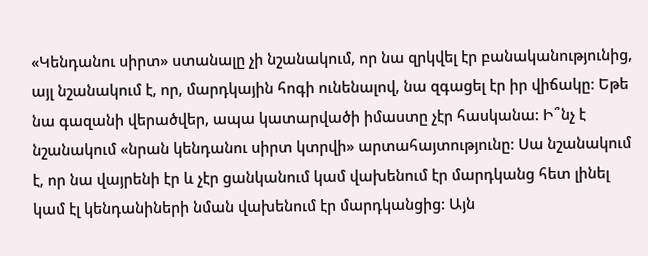«Կենդանու սիրտ» ստանալը չի նշանակում, որ նա զրկվել էր բանականությունից, այլ նշանակում է, որ, մարդկային հոգի ունենալով, նա զգացել էր իր վիճակը: Եթե նա գազանի վերածվեր, ապա կատարվածի իմաստը չէր հասկանա: Ի՞նչ է նշանակում «նրան կենդանու սիրտ կտրվի» արտահայտությունը: Սա նշանակում է, որ նա վայրենի էր և չէր ցանկանում կամ վախենում էր մարդկանց հետ լինել  կամ էլ կենդանիների նման վախենում էր մարդկանցից: Այն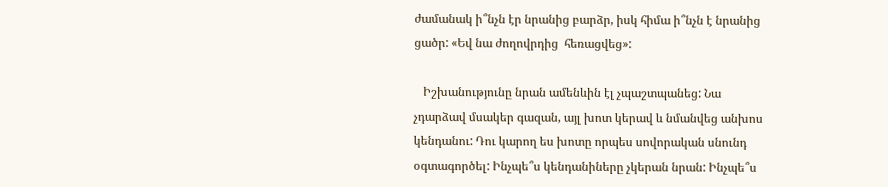ժամանակ ի՞նչն էր նրանից բարձր, իսկ հիմա ի՞նչն է նրանից ցածր: «Եվ նա ժողովրդից  հեռացվեց»:

   Իշխանությունը նրան ամենևին էլ չպաշտպանեց: Նա չդարձավ մսակեր գազան, այլ խոտ կերավ և նմանվեց անխոս կենդանու: Դու կարող ես խոտը որպես սովորական սնունդ օգտագործել: Ինչպե՞ս կենդանիները չկերան նրան: Ինչպե՞ս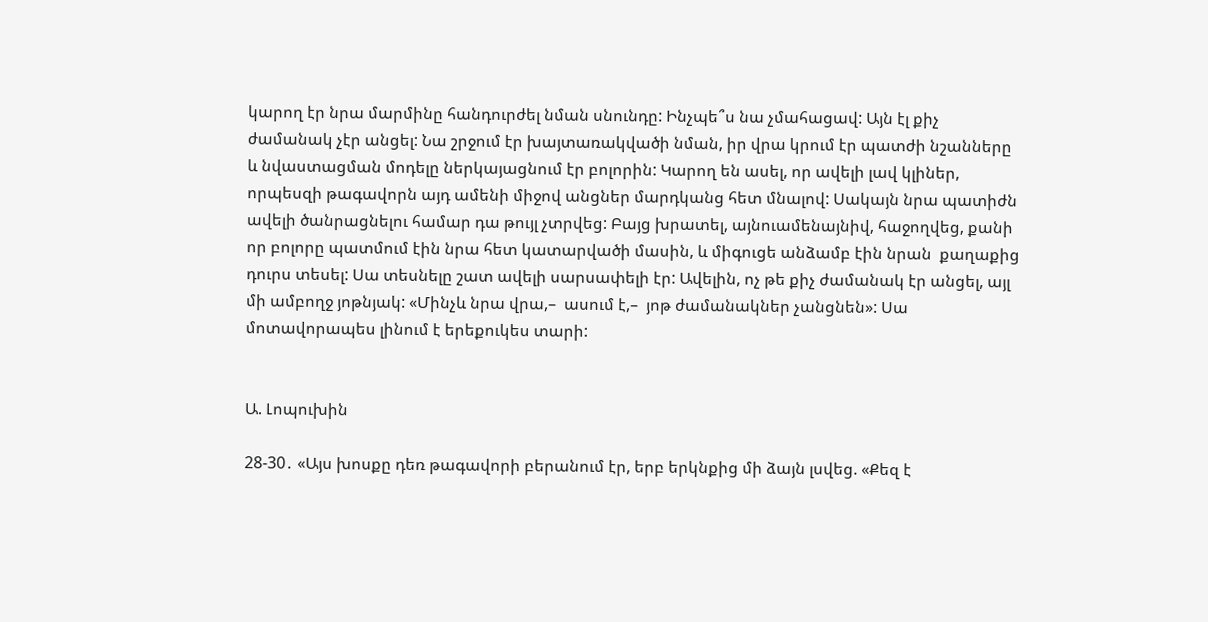կարող էր նրա մարմինը հանդուրժել նման սնունդը: Ինչպե՞ս նա չմահացավ: Այն էլ քիչ ժամանակ չէր անցել: Նա շրջում էր խայտառակվածի նման, իր վրա կրում էր պատժի նշանները և նվաստացման մոդելը ներկայացնում էր բոլորին: Կարող են ասել, որ ավելի լավ կլիներ, որպեսզի թագավորն այդ ամենի միջով անցներ մարդկանց հետ մնալով: Սակայն նրա պատիժն ավելի ծանրացնելու համար դա թույլ չտրվեց: Բայց խրատել, այնուամենայնիվ, հաջողվեց, քանի որ բոլորը պատմում էին նրա հետ կատարվածի մասին, և միգուցե անձամբ էին նրան  քաղաքից դուրս տեսել: Սա տեսնելը շատ ավելի սարսափելի էր: Ավելին, ոչ թե քիչ ժամանակ էր անցել, այլ մի ամբողջ յոթնյակ: «Մինչև նրա վրա,–  ասում է,–  յոթ ժամանակներ չանցնեն»: Սա մոտավորապես լինում է երեքուկես տարի:


Ա. Լոպուխին

28-30․ «Այս խոսքը դեռ թագավորի բերանում էր, երբ երկնքից մի ձայն լսվեց. «Քեզ է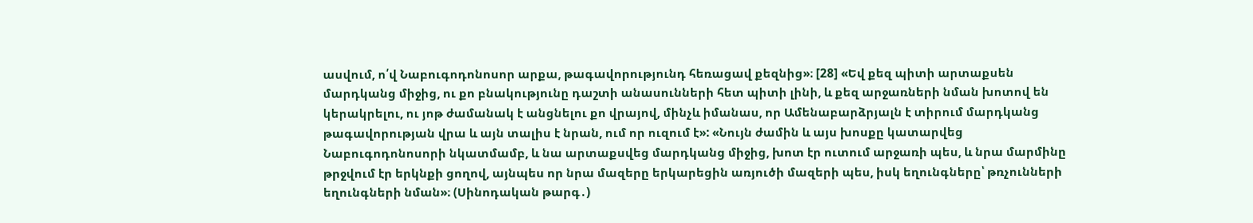ասվում, ո՛վ Նաբուգոդոնոսոր արքա, թագավորությունդ հեռացավ քեզնից»։ [28] «Եվ քեզ պիտի արտաքսեն մարդկանց միջից, ու քո բնակությունը դաշտի անասունների հետ պիտի լինի, և քեզ արջառների նման խոտով են կերակրելու, ու յոթ ժամանակ է անցնելու քո վրայով, մինչև իմանաս, որ Ամենաբարձրյալն է տիրում մարդկանց թագավորության վրա և այն տալիս է նրան, ում որ ուզում է»: «Նույն ժամին և այս խոսքը կատարվեց Նաբուգոդոնոսորի նկատմամբ, և նա արտաքսվեց մարդկանց միջից, խոտ էր ուտում արջառի պես, և նրա մարմինը թրջվում էր երկնքի ցողով, այնպես որ նրա մազերը երկարեցին առյուծի մազերի պես, իսկ եղունգները՝ թռչունների եղունգների նման»։ (Սինոդական թարգ․)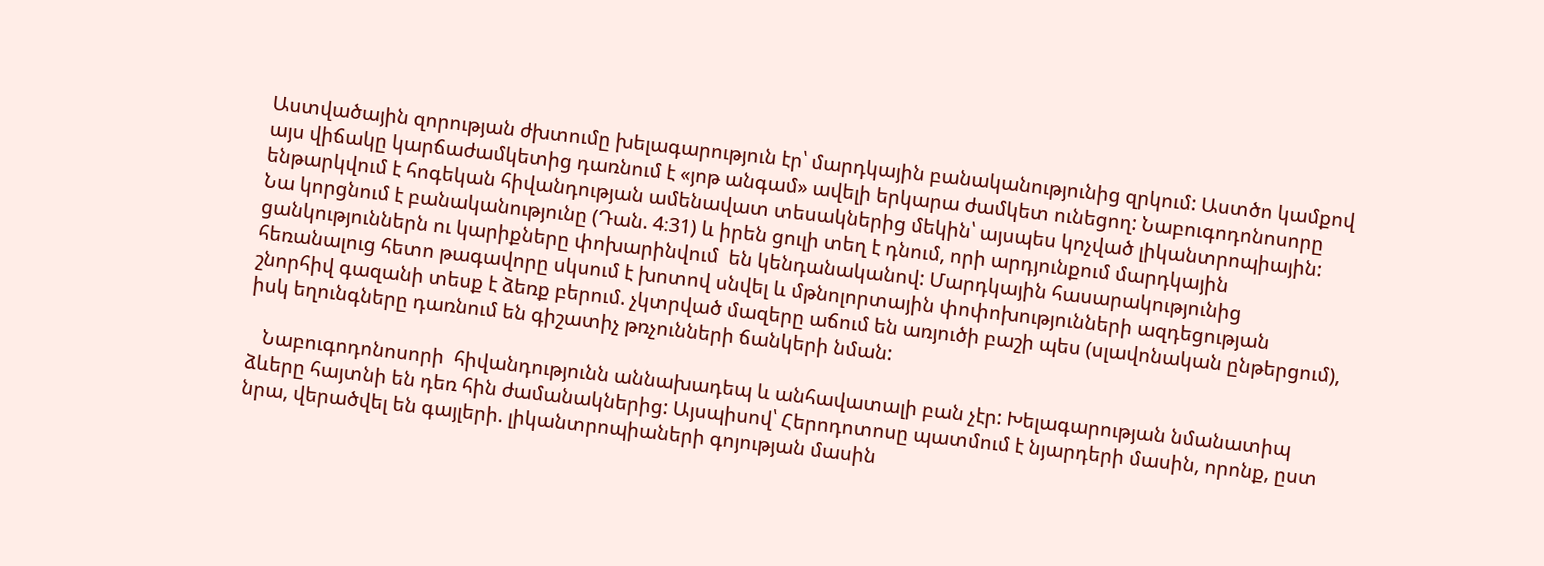Աստվածային զորության ժխտումը խելագարություն էր՝ մարդկային բանականությունից զրկում: Աստծո կամքով այս վիճակը կարճաժամկետից դառնում է «յոթ անգամ» ավելի երկարա ժամկետ ունեցող: Նաբուգոդոնոսորը ենթարկվում է հոգեկան հիվանդության ամենավատ տեսակներից մեկին՝ այսպես կոչված լիկանտրոպիային: Նա կորցնում է բանականությունը (Դան. 4։31) և իրեն ցուլի տեղ է դնում, որի արդյունքում մարդկային ցանկություններն ու կարիքները փոխարինվում  են կենդանականով: Մարդկային հասարակությունից հեռանալուց հետո թագավորը սկսում է խոտով սնվել և մթնոլորտային փոփոխությունների ազդեցության շնորհիվ գազանի տեսք է ձեռք բերում. չկտրված մազերը աճում են առյուծի բաշի պես (սլավոնական ընթերցում), իսկ եղունգները դառնում են գիշատիչ թռչունների ճանկերի նման:

   Նաբուգոդոնոսորի  հիվանդությունն աննախադեպ և անհավատալի բան չէր: Խելագարության նմանատիպ ձևերը հայտնի են դեռ հին ժամանակներից: Այսպիսով՝ Հերոդոտոսը պատմում է նյարդերի մասին, որոնք, ըստ նրա, վերածվել են գայլերի. լիկանտրոպիաների գոյության մասին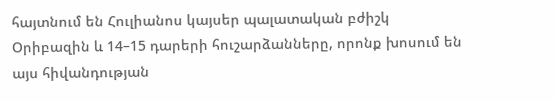հայտնում են Հուլիանոս կայսեր պալատական բժիշկ Օրիբազին և 14–15 դարերի հուշարձանները, որոնք խոսում են այս հիվանդության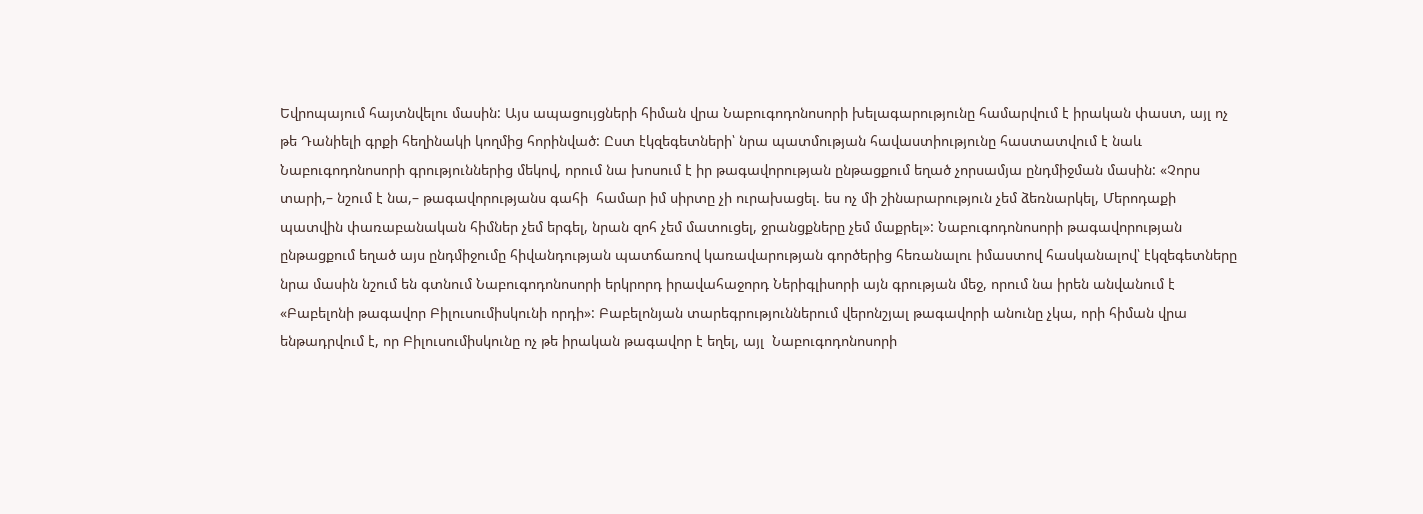Եվրոպայում հայտնվելու մասին: Այս ապացույցների հիման վրա Նաբուգոդոնոսորի խելագարությունը համարվում է իրական փաստ, այլ ոչ թե Դանիելի գրքի հեղինակի կողմից հորինված: Ըստ էկզեգետների՝ նրա պատմության հավաստիությունը հաստատվում է նաև Նաբուգոդոնոսորի գրություններից մեկով, որում նա խոսում է իր թագավորության ընթացքում եղած չորսամյա ընդմիջման մասին: «Չորս տարի,– նշում է նա,– թագավորությանս գահի  համար իմ սիրտը չի ուրախացել. ես ոչ մի շինարարություն չեմ ձեռնարկել, Մերոդաքի պատվին փառաբանական հիմներ չեմ երգել, նրան զոհ չեմ մատուցել, ջրանցքները չեմ մաքրել»: Նաբուգոդոնոսորի թագավորության ընթացքում եղած այս ընդմիջումը հիվանդության պատճառով կառավարության գործերից հեռանալու իմաստով հասկանալով՝ էկզեգետները նրա մասին նշում են գտնում Նաբուգոդոնոսորի երկրորդ իրավահաջորդ Ներիգլիսորի այն գրության մեջ, որում նա իրեն անվանում է «Բաբելոնի թագավոր Բիլուսումիսկունի որդի»: Բաբելոնյան տարեգրություններում վերոնշյալ թագավորի անունը չկա, որի հիման վրա ենթադրվում է, որ Բիլուսումիսկունը ոչ թե իրական թագավոր է եղել, այլ  Նաբուգոդոնոսորի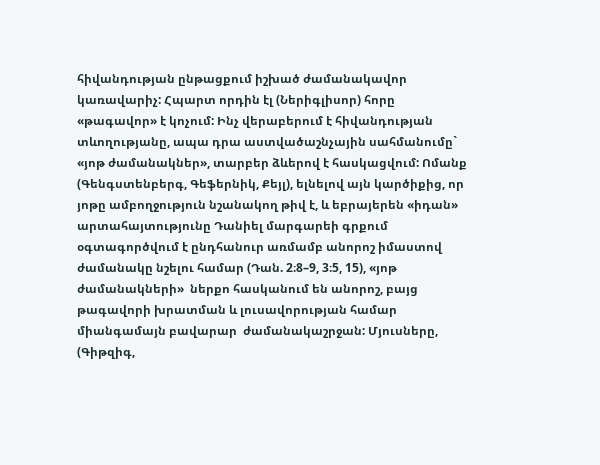հիվանդության ընթացքում իշխած ժամանակավոր կառավարիչ: Հպարտ որդին էլ (Ներիգլիսոր) հորը «թագավոր» է կոչում: Ինչ վերաբերում է հիվանդության տևողությանը, ապա դրա աստվածաշնչային սահմանումը` «յոթ ժամանակներ», տարբեր ձևերով է հասկացվում: Ոմանք (Գենգստենբերգ, Գեֆերնիկ, Քեյլ), ելնելով այն կարծիքից, որ յոթը ամբողջություն նշանակող թիվ է, և եբրայերեն «իդան» արտահայտությունը Դանիել մարգարեի գրքում օգտագործվում է ընդհանուր առմամբ անորոշ իմաստով ժամանակը նշելու համար (Դան. 2։8–9, 3։5, 15), «յոթ ժամանակների»  ներքո հասկանում են անորոշ, բայց թագավորի խրատման և լուսավորության համար միանգամայն բավարար  ժամանակաշրջան: Մյուսները, (Գիթզիգ,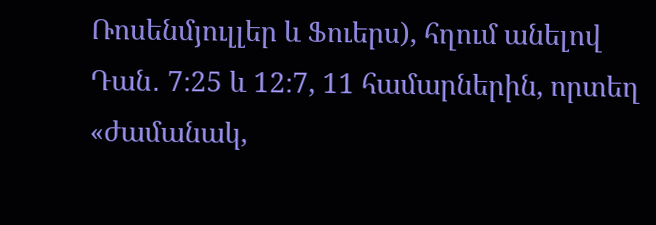Ռոսենմյուլլեր և Ֆուերս), հղում անելով Դան․ 7։25 և 12։7, 11 համարներին, որտեղ «ժամանակ,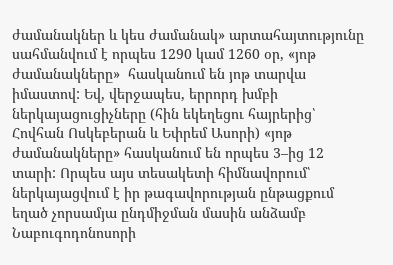ժամանակներ և կես ժամանակ» արտահայտությունը սահմանվում է որպես 1290 կամ 1260 օր, «յոթ ժամանակները»  հասկանում են յոթ տարվա իմաստով: Եվ, վերջապես, երրորդ խմբի ներկայացուցիչները (հին եկեղեցու հայրերից՝ Հովհան Ոսկեբերան և Եփրեմ Ասորի) «յոթ ժամանակները» հասկանում են որպես 3–ից 12 տարի: Որպես այս տեսակետի հիմնավորում՝ ներկայացվում է իր թագավորության ընթացքում եղած չորսամյա ընդմիջման մասին անձամբ Նաբուգոդոնոսորի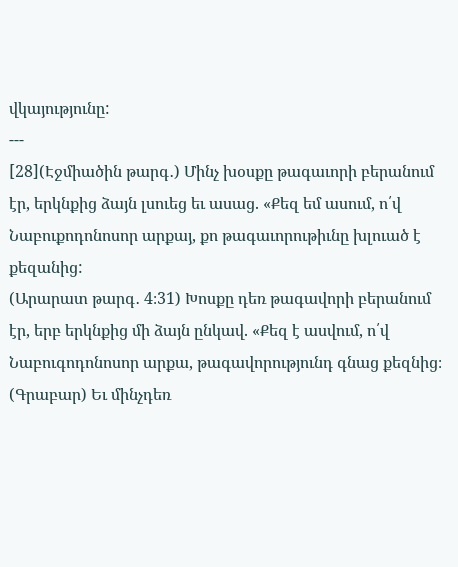վկայությունը:
---
[28](Էջմիածին թարգ․) Մինչ խօսքը թագաւորի բերանում էր, երկնքից ձայն լսուեց եւ ասաց. «Քեզ եմ ասում, ո՛վ Նաբուքոդոնոսոր արքայ, քո թագաւորութիւնը խլուած է քեզանից:
(Արարատ թարգ․ 4։31) Խոսքը դեռ թագավորի բերանում էր, երբ երկնքից մի ձայն ընկավ. «Քեզ է ասվում, ո՛վ Նաբուգոդոնոսոր արքա, թագավորությունդ գնաց քեզնից։
(Գրաբար) Եւ մինչդեռ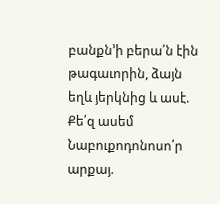բանքն’ի բերա՛ն էին թագաւորին, ձայն եղև յերկնից և ասէ. Քե՛զ ասեմ Նաբուքոդոնոսո՛ր արքայ.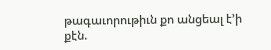թագաւորութիւն քո անցեալ է’ի քէն.